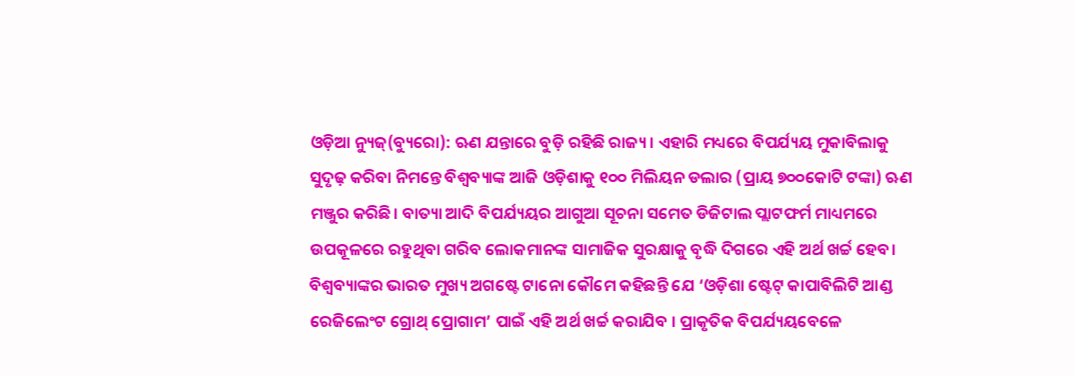ଓଡ଼ିଆ ନ୍ୟୁଜ୍(ବ୍ୟୁରୋ): ଋଣ ଯନ୍ତାରେ ବୁଡ଼ି ରହିଛି ରାଜ୍ୟ। ଏହାରି ମଧ୍ୟରେ ବିପର୍ଯ୍ୟୟ ମୁକାବିଲାକୁ ସୁଦୃଢ଼ କରିବା ନିମନ୍ତେ ବିଶ୍ୱବ୍ୟାଙ୍କ ଆଜି ଓଡ଼ିଶାକୁ ୧୦୦ ମିଲିୟନ ଡଲାର (ପ୍ରାୟ ୭୦୦କୋଟି ଟଙ୍କା) ଋଣ ମଞ୍ଜୁର କରିଛି। ବାତ୍ୟା ଆଦି ବିପର୍ଯ୍ୟୟର ଆଗୁଆ ସୂଚନା ସମେତ ଡିଜିଟାଲ ପ୍ଲାଟଫର୍ମ ମାଧ୍ୟମରେ ଉପକୂଳରେ ରହୁଥିବା ଗରିବ ଲୋକମାନଙ୍କ ସାମାଜିକ ସୁରକ୍ଷାକୁ ବୃଦ୍ଧି ଦିଗରେ ଏହି ଅର୍ଥ ଖର୍ଚ୍ଚ ହେବ। ବିଶ୍ୱବ୍ୟାଙ୍କର ଭାରତ ମୁଖ୍ୟ ଅଗଷ୍ଟେ ଟାନୋ କୌମେ କହିଛନ୍ତି ଯେ ‘ଓଡ଼ିଶା ଷ୍ଟେଟ୍ କାପାବିଲିଟି ଆଣ୍ଡ ରେଜିଲେଂଟ ଗ୍ରୋଥ୍ ପ୍ରୋଗାମ’ ପାଇଁ ଏହି ଅର୍ଥ ଖର୍ଚ୍ଚ କରାଯିବ । ପ୍ରାକୃତିକ ବିପର୍ଯ୍ୟୟବେଳେ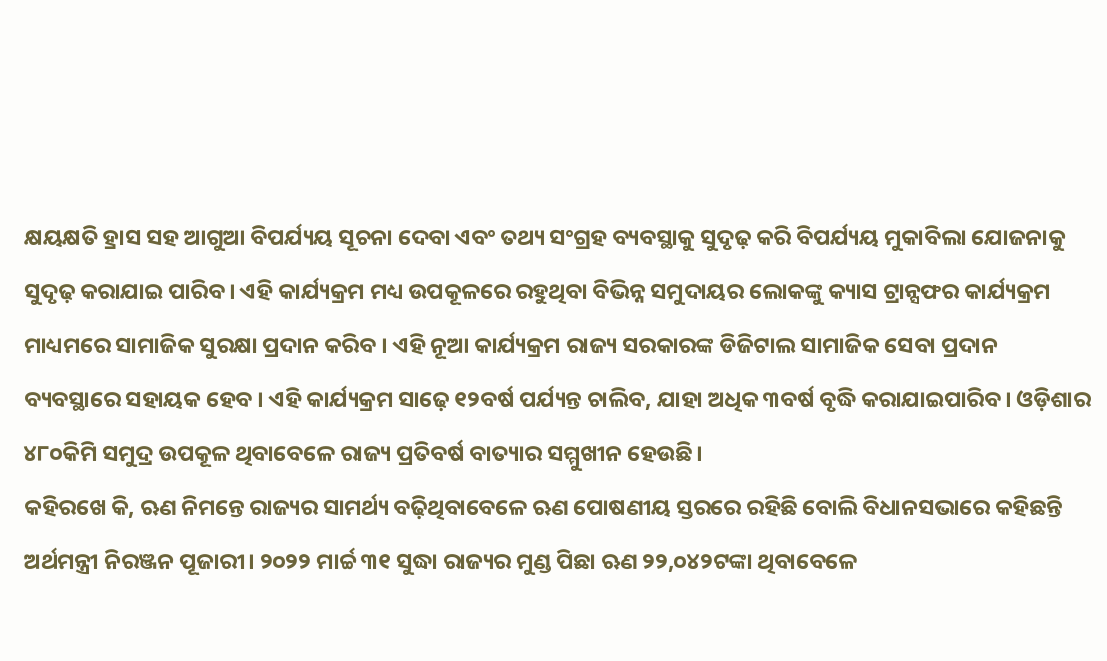କ୍ଷୟକ୍ଷତି ହ୍ରାସ ସହ ଆଗୁଆ ବିପର୍ଯ୍ୟୟ ସୂଚନା ଦେବା ଏବଂ ତଥ୍ୟ ସଂଗ୍ରହ ବ୍ୟବସ୍ଥାକୁ ସୁଦୃଢ଼ କରି ବିପର୍ଯ୍ୟୟ ମୁକାବିଲା ଯୋଜନାକୁ ସୁଦୃଢ଼ କରାଯାଇ ପାରିବ। ଏହି କାର୍ଯ୍ୟକ୍ରମ ମଧ୍ୟ ଉପକୂଳରେ ରହୁଥିବା ବିଭିନ୍ନ ସମୁଦାୟର ଲୋକଙ୍କୁ କ୍ୟାସ ଟ୍ରାନ୍ସଫର କାର୍ଯ୍ୟକ୍ରମ ମାଧ୍ୟମରେ ସାମାଜିକ ସୁରକ୍ଷା ପ୍ରଦାନ କରିବ । ଏହି ନୂଆ କାର୍ଯ୍ୟକ୍ରମ ରାଜ୍ୟ ସରକାରଙ୍କ ଡିଜିଟାଲ ସାମାଜିକ ସେବା ପ୍ରଦାନ ବ୍ୟବସ୍ଥାରେ ସହାୟକ ହେବ । ଏହି କାର୍ଯ୍ୟକ୍ରମ ସାଢ଼େ ୧୨ବର୍ଷ ପର୍ଯ୍ୟନ୍ତ ଚାଲିବ, ଯାହା ଅଧିକ ୩ବର୍ଷ ବୃଦ୍ଧି କରାଯାଇପାରିବ। ଓଡ଼ିଶାର ୪୮୦କିମି ସମୁଦ୍ର ଉପକୂଳ ଥିବାବେଳେ ରାଜ୍ୟ ପ୍ରତିବର୍ଷ ବାତ୍ୟାର ସମ୍ମୁଖୀନ ହେଉଛି।
କହିରଖେ କି, ଋଣ ନିମନ୍ତେ ରାଜ୍ୟର ସାମର୍ଥ୍ୟ ବଢ଼ିଥିବାବେଳେ ଋଣ ପୋଷଣୀୟ ସ୍ତରରେ ରହିଛି ବୋଲି ବିଧାନସଭାରେ କହିଛନ୍ତି ଅର୍ଥମନ୍ତ୍ରୀ ନିରଞ୍ଜନ ପୂଜାରୀ। ୨୦୨୨ ମାର୍ଚ୍ଚ ୩୧ ସୁଦ୍ଧା ରାଜ୍ୟର ମୁଣ୍ଡ ପିଛା ଋଣ ୨୨,୦୪୨ଟଙ୍କା ଥିବାବେଳେ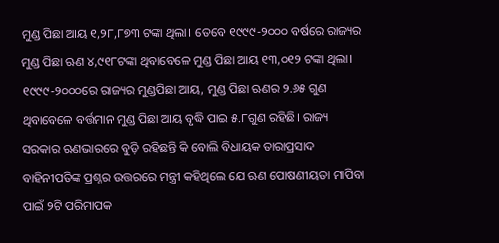ମୁଣ୍ଡ ପିଛା ଆୟ ୧,୨୮,୮୭୩ ଟଙ୍କା ଥିଲା। ତେବେ ୧୯୯୯-୨୦୦୦ ବର୍ଷରେ ରାଜ୍ୟର ମୁଣ୍ଡ ପିଛା ଋଣ ୪,୯୧୮ଟଙ୍କା ଥିବାବେଳେ ମୁଣ୍ଡ ପିଛା ଆୟ ୧୩,୦୧୨ ଟଙ୍କା ଥିଲା। ୧୯୯୯-୨୦୦୦ରେ ରାଜ୍ୟର ମୁଣ୍ଡପିଛା ଆୟ, ମୁଣ୍ଡ ପିଛା ଋଣର ୨.୬୫ ଗୁଣ ଥିବାବେଳେ ବର୍ତ୍ତମାନ ମୁଣ୍ଡ ପିଛା ଆୟ ବୃଦ୍ଧି ପାଇ ୫.୮ଗୁଣ ରହିଛି। ରାଜ୍ୟ ସରକାର ଋଣଭାରରେ ବୁଡ଼ି ରହିଛନ୍ତି କି ବୋଲି ବିଧାୟକ ତାରାପ୍ରସାଦ ବାହିନୀପତିଙ୍କ ପ୍ରଶ୍ନର ଉତ୍ତରରେ ମନ୍ତ୍ରୀ କହିଥିଲେ ଯେ ଋଣ ପୋଷଣୀୟତା ମାପିବା ପାଇଁ ୨ଟି ପରିମାପକ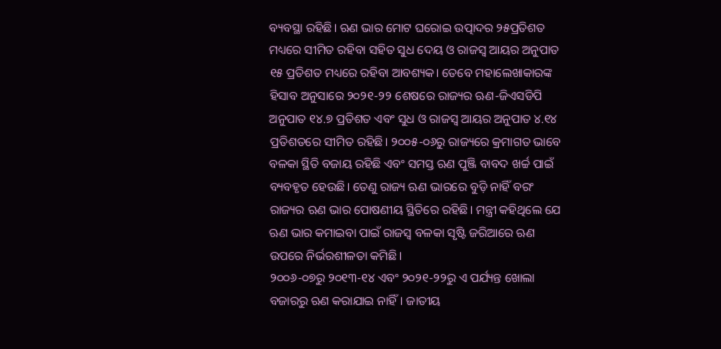ବ୍ୟବସ୍ଥା ରହିଛି। ଋଣ ଭାର ମୋଟ ଘରୋଇ ଉତ୍ପାଦର ୨୫ପ୍ରତିଶତ ମଧ୍ୟରେ ସୀମିତ ରହିବା ସହିତ ସୁଧ ଦେୟ ଓ ରାଜସ୍ୱ ଆୟର ଅନୁପାତ ୧୫ ପ୍ରତିଶତ ମଧ୍ୟରେ ରହିବା ଆବଶ୍ୟକ। ତେବେ ମହାଲେଖାକାରଙ୍କ ହିସାବ ଅନୁସାରେ ୨୦୨୧-୨୨ ଶେଷରେ ରାଜ୍ୟର ଋଣ-ଜିଏସଡିପି ଅନୁପାତ ୧୪.୭ ପ୍ରତିଶତ ଏବଂ ସୁଧ ଓ ରାଜସ୍ୱ ଆୟର ଅନୁପାତ ୪.୧୪ ପ୍ରତିଶତରେ ସୀମିତ ରହିଛି। ୨୦୦୫-୦୬ରୁ ରାଜ୍ୟରେ କ୍ରମାଗତ ଭାବେ ବଳକା ସ୍ଥିତି ବଜାୟ ରହିଛି ଏବଂ ସମସ୍ତ ଋଣ ପୁଞ୍ଜି ବାବଦ ଖର୍ଚ୍ଚ ପାଇଁ ବ୍ୟବହୃତ ହେଉଛି। ତେଣୁ ରାଜ୍ୟ ଋଣ ଭାରରେ ବୁଡ଼ି ନାହିଁ ବରଂ ରାଜ୍ୟର ଋଣ ଭାର ପୋଷଣୀୟ ସ୍ଥିତିରେ ରହିଛି। ମନ୍ତ୍ରୀ କହିଥିଲେ ଯେ ଋଣ ଭାର କମାଇବା ପାଇଁ ରାଜସ୍ୱ ବଳକା ସୃଷ୍ଟି ଜରିଆରେ ଋଣ ଉପରେ ନିର୍ଭରଶୀଳତା କମିଛି।
୨୦୦୬-୦୭ରୁ ୨୦୧୩-୧୪ ଏବଂ ୨୦୨୧-୨୨ରୁ ଏ ପର୍ଯ୍ୟନ୍ତ ଖୋଲା ବଜାରରୁ ଋଣ କରାଯାଇ ନାହିଁ। ଜାତୀୟ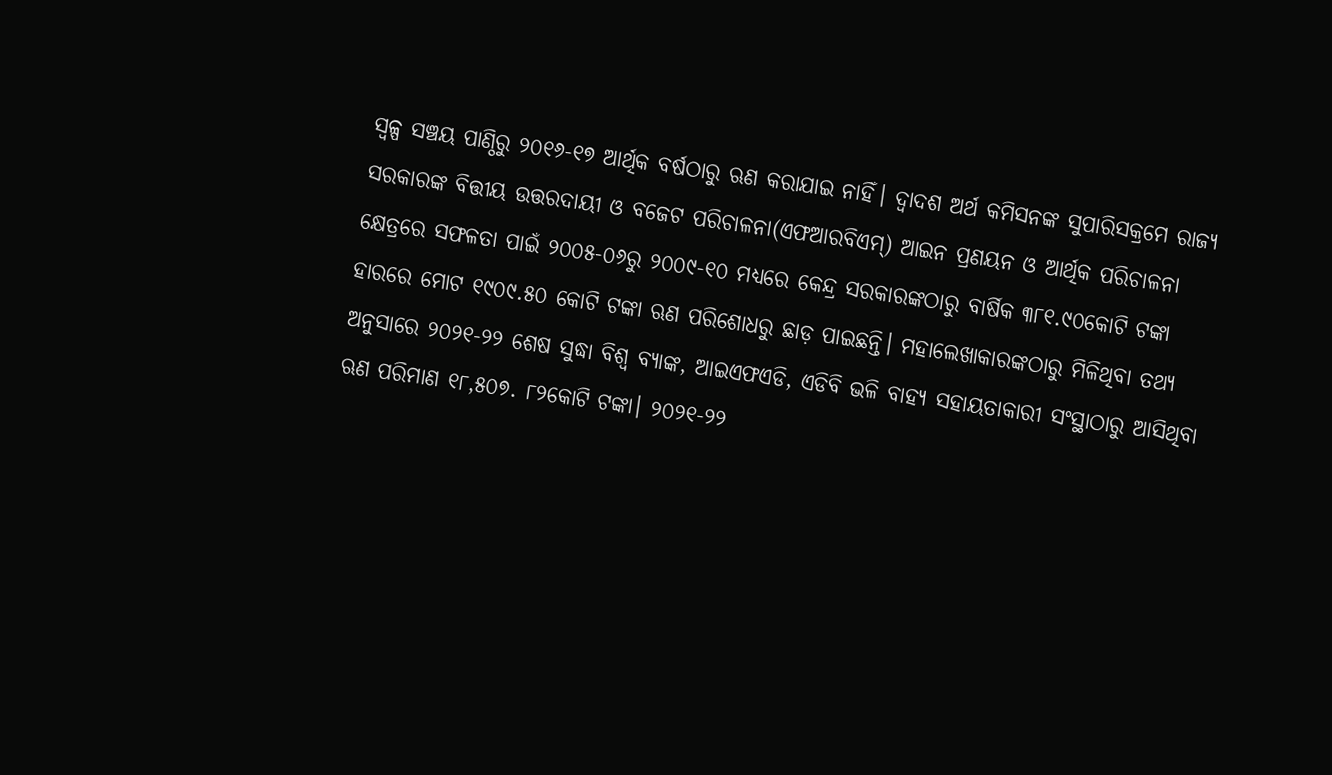ସ୍ୱଳ୍ପ ସଞ୍ଚୟ ପାଣ୍ଠିରୁ ୨୦୧୬-୧୭ ଆର୍ଥିକ ବର୍ଷଠାରୁ ଋଣ କରାଯାଇ ନାହିଁ। ଦ୍ୱାଦଶ ଅର୍ଥ କମିସନଙ୍କ ସୁପାରିସକ୍ରମେ ରାଜ୍ୟ ସରକାରଙ୍କ ବିତ୍ତୀୟ ଉତ୍ତରଦାୟୀ ଓ ବଜେଟ ପରିଚାଳନା(ଏଫଆରବିଏମ୍) ଆଇନ ପ୍ରଣୟନ ଓ ଆର୍ଥିକ ପରିଚାଳନା କ୍ଷେତ୍ରରେ ସଫଳତା ପାଇଁ ୨୦୦୫-୦୬ରୁ ୨୦୦୯-୧୦ ମଧ୍ୟରେ କେନ୍ଦ୍ର ସରକାରଙ୍କଠାରୁ ବାର୍ଷିକ ୩୮୧.୯୦କୋଟି ଟଙ୍କା ହାରରେ ମୋଟ ୧୯୦୯.୫୦ କୋଟି ଟଙ୍କା ଋଣ ପରିଶୋଧରୁ ଛାଡ଼ ପାଇଛନ୍ତି। ମହାଲେଖାକାରଙ୍କଠାରୁ ମିଳିଥିବା ତଥ୍ୟ ଅନୁସାରେ ୨୦୨୧-୨୨ ଶେଷ ସୁଦ୍ଧା ବିଶ୍ୱ ବ୍ୟାଙ୍କ, ଆଇଏଫଏଡି, ଏଡିବି ଭଳି ବାହ୍ୟ ସହାୟତାକାରୀ ସଂସ୍ଥାଠାରୁ ଆସିଥିବା ଋଣ ପରିମାଣ ୧୮,୫୦୭. ୮୨କୋଟି ଟଙ୍କା। ୨୦୨୧-୨୨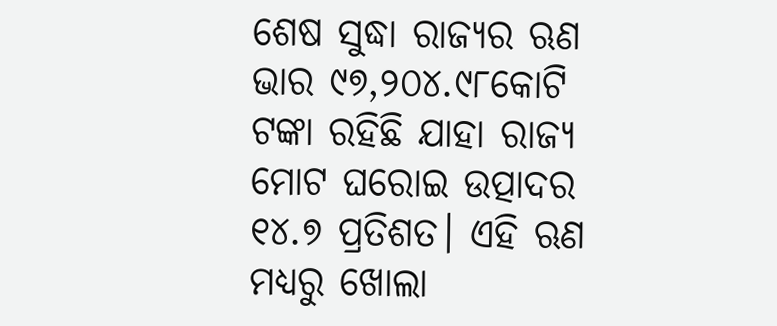ଶେଷ ସୁଦ୍ଧା ରାଜ୍ୟର ଋଣ ଭାର ୯୭,୨୦୪.୯୮କୋଟି ଟଙ୍କା ରହିଛି ଯାହା ରାଜ୍ୟ ମୋଟ ଘରୋଇ ଉତ୍ପାଦର ୧୪.୭ ପ୍ରତିଶତ। ଏହି ଋଣ ମଧ୍ୟରୁ ଖୋଲା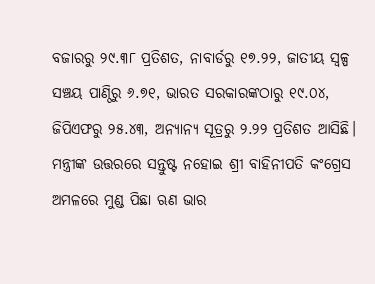ବଜାରରୁ ୨୯.୩୮ ପ୍ରତିଶତ, ନାବାର୍ଡରୁ ୧୭.୨୨, ଜାତୀୟ ସ୍ୱଳ୍ପ ସଞ୍ଚୟ ପାଣ୍ଠିରୁ ୬.୭୧, ଭାରତ ସରକାରଙ୍କଠାରୁ ୧୯.୦୪, ଜିପିଏଫରୁ ୨୫.୪୩, ଅନ୍ୟାନ୍ୟ ସୂତ୍ରରୁ ୨.୨୨ ପ୍ରତିଶତ ଆସିଛି।
ମନ୍ତ୍ରୀଙ୍କ ଉତ୍ତରରେ ସନ୍ତୁଷ୍ଟ ନହୋଇ ଶ୍ରୀ ବାହିନୀପତି କଂଗ୍ରେସ ଅମଳରେ ମୁଣ୍ଡ ପିଛା ଋଣ ଭାର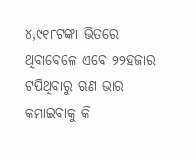୪,୯୧୮ଟଙ୍କା ଭିତରେ ଥିବାବେଳେ ଏବେ ୨୨ହଜାର ଟପିଥିବାରୁ ଋଣ ଭାର କମାଇବାକୁ କି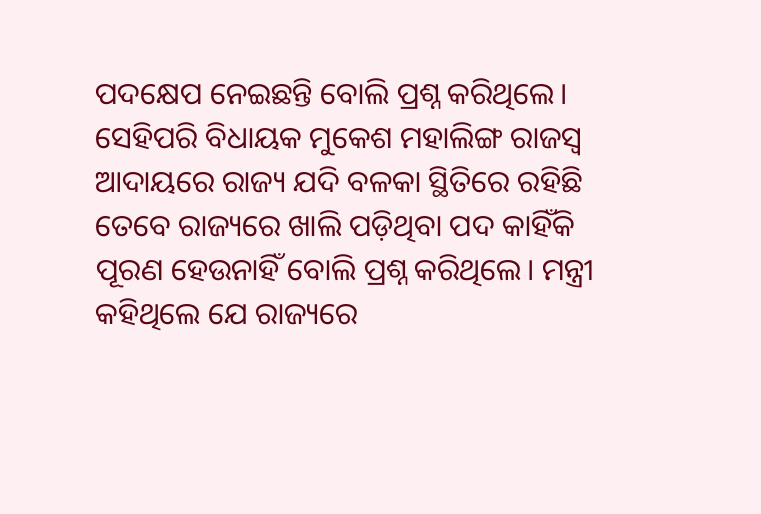ପଦକ୍ଷେପ ନେଇଛନ୍ତି ବୋଲି ପ୍ରଶ୍ନ କରିଥିଲେ। ସେହିପରି ବିଧାୟକ ମୁକେଶ ମହାଲିଙ୍ଗ ରାଜସ୍ୱ ଆଦାୟରେ ରାଜ୍ୟ ଯଦି ବଳକା ସ୍ଥିତିରେ ରହିଛି ତେବେ ରାଜ୍ୟରେ ଖାଲି ପଡ଼ିଥିବା ପଦ କାହିଁକି ପୂରଣ ହେଉନାହିଁ ବୋଲି ପ୍ରଶ୍ନ କରିଥିଲେ। ମନ୍ତ୍ରୀ କହିଥିଲେ ଯେ ରାଜ୍ୟରେ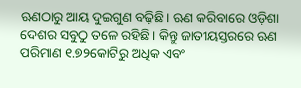ଋଣଠାରୁ ଆୟ ଦୁଇଗୁଣ ବଢ଼ିଛି। ଋଣ କରିବାରେ ଓଡ଼ିଶା ଦେଶର ସବୁଠୁ ତଳେ ରହିଛି। କିନ୍ତୁ ଜାତୀୟସ୍ତରରେ ଋଣ ପରିମାଣ ୧.୭୨କୋଟିରୁ ଅଧିକ ଏବଂ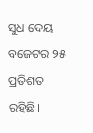ସୁଧ ଦେୟ ବଜେଟର ୨୫ ପ୍ରତିଶତ ରହିଛି।